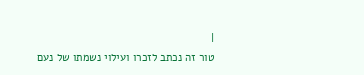|
טור זה נכתב לזכרו ועילוי נשמתו של נעם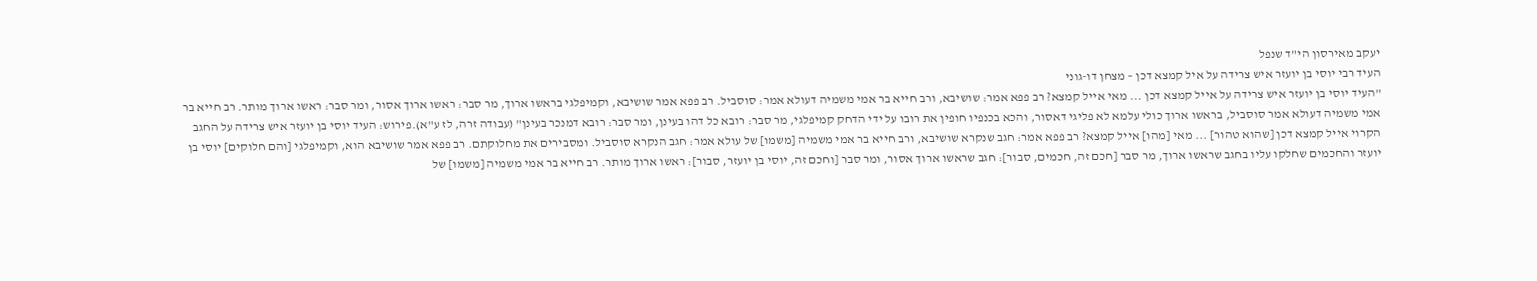יעקב מאירסון הי"ד שנפל
העיד רבי יוסי בן יועזר איש צרידה על איל קמצא דכן – מצחן דו-גוני
"העיד יוסי בן יועזר איש צרידה על אייל קמצא דכן ... מאי אייל קמצא? רב פפא אמר: שושיבא, ורב חייא בר אמי משמיה דעולא אמר: סוסביל. רב פפא אמר שושיבא, וקמיפלגי בראשו ארוך, מר סבר: ראשו ארוך אסור, ומר סבר: ראשו ארוך מותר. רב חייא בר אמי משמיה דעולא אמר סוסביל, בראשו ארוך כולי עלמא לא פליגי דאסור, והכא בכנפיו חופין את רובו על ידי הדחק קמיפלגי, מר סבר: רובא כל דהו בעינן, ומר סבר: רובא דמנכר בעינן" (עבודה זרה, לז ע"א).פירוש: העיד יוסי בן יועזר איש צרידה על החגב הקרוי אייל קמצא דכן [שהוא טהור] ... מאי [מהו] אייל קמצא? רב פפא אמר: חגב שנקרא שושיבא, ורב חייא בר אמי משמיה [משמו] של עולא אמר: חגב הנקרא סוסביל. ומסבירים את מחלוקתם. רב פפא אמר שושיבא הוא, וקמיפלגי [והם חלוקים] יוסי בן יועזר והחכמים שחלקו עליו בחגב שראשו ארוך, מר סבר [חכם זה, חכמים, סבור]: חגב שראשו ארוך אסור, ומר סבר [וחכם זה, יוסי בן יועזר, סבור]: ראשו ארוך מותר. רב חייא בר אמי משמיה [משמו] של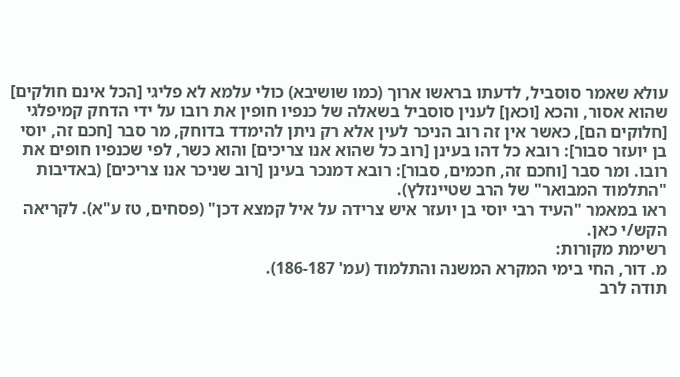עולא שאמר סוסביל, לדעתו בראשו ארוך (כמו שושיבא) כולי עלמא לא פליגי [הכל אינם חולקים] שהוא אסור, והכא [וכאן] לענין סוסביל בשאלה של כנפיו חופין את רובו על ידי הדחק קמיפלגי [חלוקים הם], כאשר אין זה רוב הניכר לעין אלא רק ניתן להימדד בדוחק, מר סבר [חכם זה, יוסי בן יועזר סבור]: רובא כל דהו בעינן [רוב כל שהוא אנו צריכים] והוא כשר, לפי שכנפיו חופים את רובו. ומר סבר [וחכם זה, חכמים, סבור]: רובא דמנכר בעינן [רוב שניכר אנו צריכים] (באדיבות "התלמוד המבואר" של הרב שטיינזלץ).
ראו במאמר "העיד רבי יוסי בן יועזר איש צרידה על איל קמצא דכן" (פסחים, טז ע"א). לקריאה הקש/י כאן.
רשימת מקורות:
מ. דור, החי בימי המקרא המשנה והתלמוד (עמ' 186-187).
תודה לרב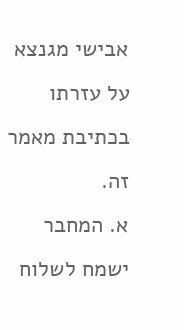אבישי מגנצא על עזרתו בכתיבת מאמר זה.
א. המחבר ישמח לשלוח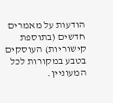הודעות על מאמרים חדשים (בתוספת קישוריות) העוסקים בטבע במקורות לכל המעוניין.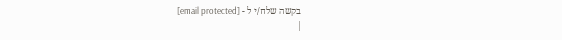בקשה שלח/י ל - [email protected]
|